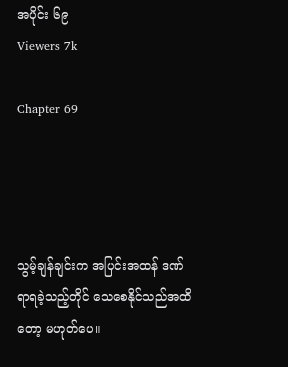အပိုင်း ၆၉
Viewers 7k

Chapter 69




သွမ့်ချန်ချင်းက အပြင်းအထန် ဒဏ်ရာရခဲ့သည့်တိုင် သေစေနိုင်သည်အထိတော့ မဟုတ်ပေ။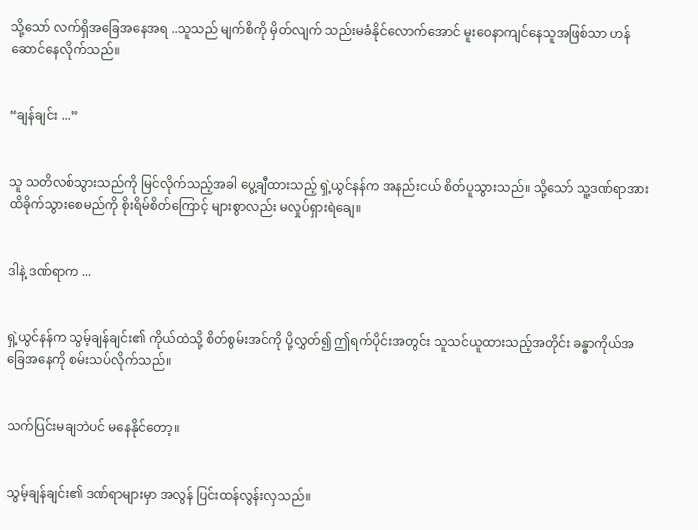သို့သော် လက်ရှိအခြေအနေအရ ..သူသည် မျက်စိကို မှိတ်လျက် သည်းမခံနိုင်လောက်အောင် မူးဝေနာကျင်နေသူအဖြစ်သာ ဟန်ဆောင်နေလိုက်သည်။


“ချန်ချင်း ...”


သူ သတိလစ်သွားသည်ကို မြင်လိုက်သည့်အခါ ပွေ့ချီထားသည့် ရှဲ့ယွင်နန်က အနည်းငယ် စိတ်ပူသွားသည်။ သို့သော် သူ့ဒဏ်ရာအား ထိခိုက်သွားစေမည်ကို စိုးရိမ်စိတ်ကြောင့် များစွာလည်း မလှုပ်ရှားရဲချေ။


ဒါနဲ့ ဒဏ်ရာက ...


ရှဲ့ယွင်နန်က သွမ့်ချန်ချင်း၏ ကိုယ်ထဲသို့ စိတ်စွမ်းအင်ကို ပို့လွှတ်၍ ဤရက်ပိုင်းအတွင်း သူသင်ယူထားသည့်အတိုင်း ခန္ဓာကိုယ်အခြေအနေကို စမ်းသပ်လိုက်သည်။


သက်ပြင်းမချဘဲပင် မနေနိုင်တော့။


သွမ့်ချန်ချင်း၏ ဒဏ်ရာများမှာ အလွန် ပြင်းထန်လွန်းလှသည်။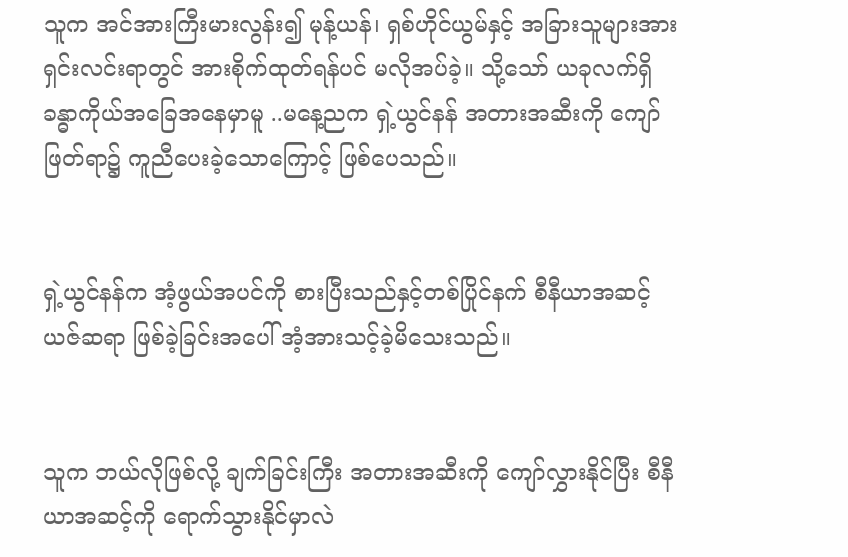သူက အင်အားကြီးမားလွန်း၍ မုန့်ယန်၊ ရှစ်ဟိုင်ယွမ်နှင့် အခြားသူများအား ရှင်းလင်းရာတွင် အားစိုက်ထုတ်ရန်ပင် မလိုအပ်ခဲ့။ သို့သော် ယခုလက်ရှိ ခန္ဓာကိုယ်အခြေအနေမှာမူ ..မနေ့ညက ရှဲ့ယွင်နန် အတားအဆီးကို ကျော်ဖြတ်ရာ၌ ကူညီပေးခဲ့သောကြောင့် ဖြစ်ပေသည်။


ရှဲ့ယွင်နန်က အံ့ဖွယ်အပင်ကို စားပြီးသည်နှင့်တစ်ပြိုင်နက် စီနီယာအဆင့် ယဇ်ဆရာ ဖြစ်ခဲ့ခြင်းအပေါ် အံ့အားသင့်ခဲ့မိသေးသည်။


သူက ဘယ်လိုဖြစ်လို့ ချက်ခြင်းကြီး အတားအဆီးကို ကျော်လွှားနိုင်ပြီး စီနီယာအဆင့်ကို ရောက်သွားနိုင်မှာလဲ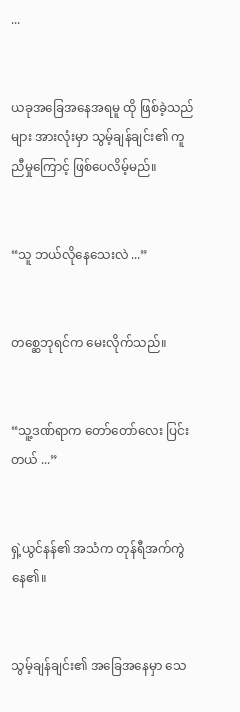...


ယခုအခြေအနေအရမူ ထို ဖြစ်ခဲ့သည်များ အားလုံးမှာ သွမ့်ချန်ချင်း၏ ကူညီမှုကြောင့် ဖြစ်ပေလိမ့်မည်။


“သူ ဘယ်လိုနေသေးလဲ ...”


တစ္ဆေဘုရင်က မေးလိုက်သည်။


“သူ့ဒဏ်ရာက တော်တော်လေး ပြင်းတယ် ...”


ရှဲ့ယွင်နန်၏ အသံက တုန်ရီအက်ကွဲနေ၏။


သွမ့်ချန်ချင်း၏ အခြေအနေမှာ သေ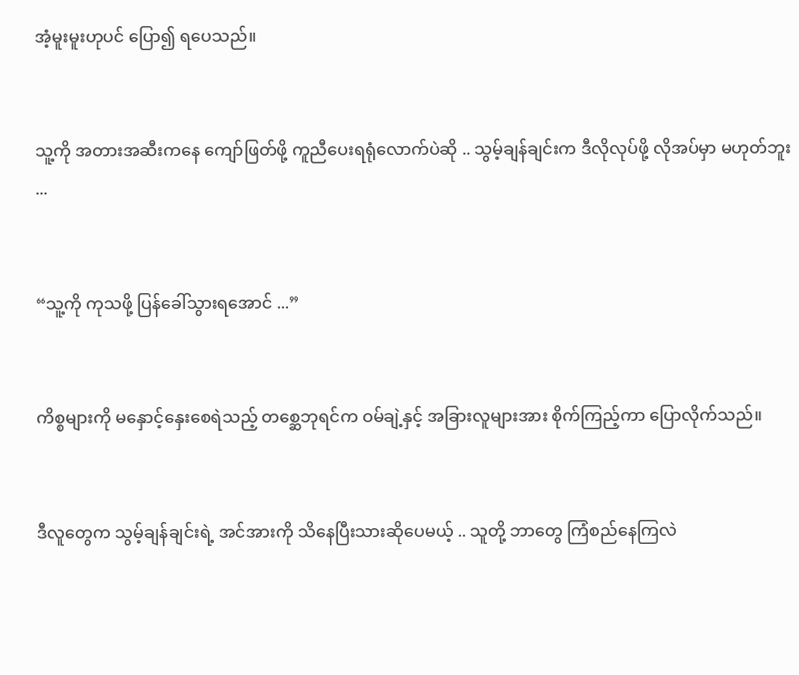အံ့မူးမူးဟုပင် ပြော၍ ရပေသည်။


သူ့ကို အတားအဆီးကနေ ကျော်ဖြတ်ဖို့ ကူညီပေးရရုံလောက်ပဲဆို .. သွမ့်ချန်ချင်းက ဒီလိုလုပ်ဖို့ လိုအပ်မှာ မဟုတ်ဘူး ...


“သူ့ကို ကုသဖို့ ပြန်ခေါ်သွားရအောင် ...”


ကိစ္စများကို မနှောင့်နှေးစေရဲသည့် တစ္ဆေဘုရင်က ဝမ်ချဲ့နှင့် အခြားလူများအား စိုက်ကြည့်ကာ ပြောလိုက်သည်။


ဒီလူတွေက သွမ့်ချန်ချင်းရဲ့ အင်အားကို သိနေပြီးသားဆိုပေမယ့် .. သူတို့ ဘာတွေ ကြံစည်နေကြလဲ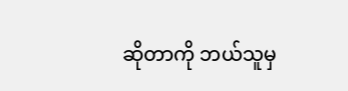ဆိုတာကို ဘယ်သူမှ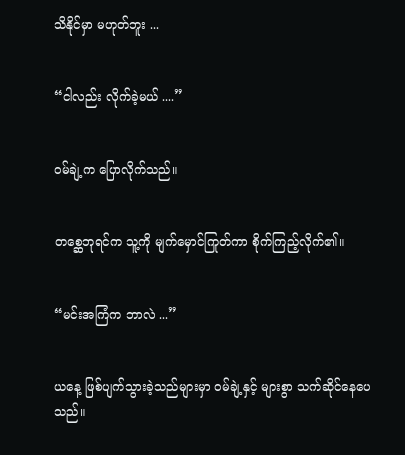သိနိုင်မှာ မဟုတ်ဘူး ...


“ငါလည်း လိုက်ခဲ့မယ် ....”


ဝမ်ချဲ့က ပြောလိုက်သည်။


တစ္ဆေဘုရင်က သူ့ကို မျက်မှောင်ကြုတ်ကာ စိုက်ကြည့်လိုက်၏။


“မင်းအကြံက ဘာလဲ ...”


ယနေ့ ဖြစ်ပျက်သွားခဲ့သည်များမှာ ဝမ်ချဲ့နှင့် များစွာ သက်ဆိုင်နေပေသည်။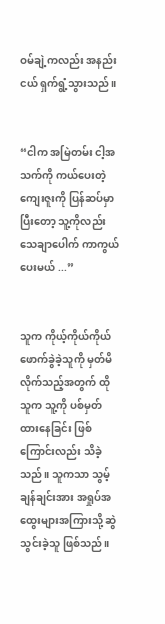ဝမ်ချဲ့ကလည်း အနည်းငယ် ရှက်ရွံ့သွားသည်။


“ငါက အမြဲတမ်း ငါ့အသက်ကို ကယ်ပေးတဲ့ ကျေးဇူးကို ပြန်ဆပ်မှာ ပြီးတော့ သူ့ကိုလည်း သေချာပေါက် ကာကွယ်ပေးမယ် ...”


သူက ကိုယ့်ကိုယ်ကိုယ် ဖောက်ခွဲခဲ့သူကို မှတ်မိလိုက်သည့်အတွက် ထိုသူက သူ့ကို ပစ်မှတ်ထားနေခြင်း ဖြစ်ကြောင်းလည်း သိခဲ့သည်။ သူကသာ သွမ့်ချန်ချင်းအား အရှုပ်အထွေးများအကြားသို့ ဆွဲသွင်းခဲ့သူ ဖြစ်သည်။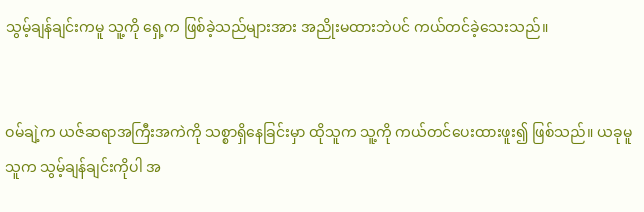သွမ့်ချန်ချင်းကမူ သူ့ကို ရှေ့က ဖြစ်ခဲ့သည်များအား အညိုးမထားဘဲပင် ကယ်တင်ခဲ့သေးသည်။


ဝမ်ချဲ့က ယဇ်ဆရာအကြီးအကဲကို သစ္စာရှိနေခြင်းမှာ ထိုသူက သူ့ကို ကယ်တင်ပေးထားဖူး၍ ဖြစ်သည်။ ယခုမူ သူက သွမ့်ချန်ချင်းကိုပါ အ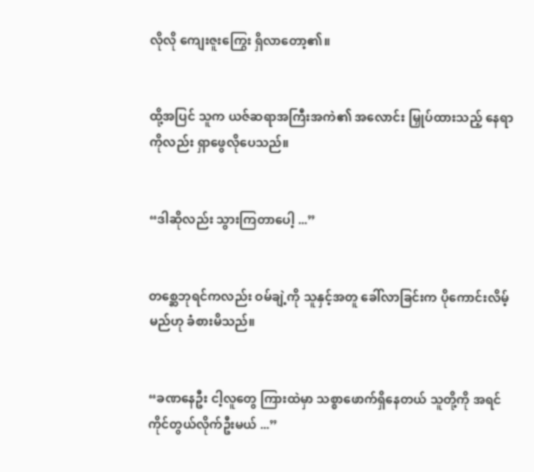လိုလို ကျေးဇူးကြွေး ရှိလာတော့၏။


ထို့အပြင် သူက ယဇ်ဆရာအကြီးအကဲ၏ အလောင်း မြှုပ်ထားသည့် နေရာကိုလည်း ရှာဖွေလိုပေသည်။


“ဒါဆိုလည်း သွားကြတာပေါ့ ...”


တစ္ဆေဘုရင်ကလည်း ဝမ်ချဲ့ကို သူနှင့်အတူ ခေါ်လာခြင်းက ပိုကောင်းလိမ့်မည်ဟု ခံစားမိသည်။


“ခဏနေဦး ငါ့လူတွေ ကြားထဲမှာ သစ္စာဖောက်ရှိနေတယ် သူတို့ကို အရင် ကိုင်တွယ်လိုက်ဦးမယ် ...”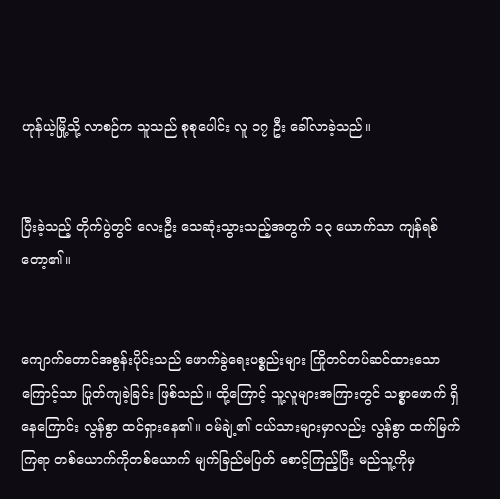ဟုန်ယဲ့မြို့သို့ လာစဉ်က သူသည် စုစုပေါင်း လူ ၁၇ ဦး ခေါ်လာခဲ့သည်။


ပြီးခဲ့သည့် တိုက်ပွဲတွင် လေးဦး သေဆုံးသွားသည့်အတွက် ၁၃ ယောက်သာ ကျန်ရစ်တော့၏။


ကျောက်တောင်အစွန်းပိုင်းသည် ဖောက်ခွဲရေးပစ္စည်းများ ကြိုတင်တပ်ဆင်ထားသောကြောင့်သာ ပြုတ်ကျခဲ့ခြင်း ဖြစ်သည်။ ထို့ကြောင့် သူ့လူများအကြားတွင် သစ္စာဖောက် ရှိနေကြောင်း လွန်စွာ ထင်ရှားနေ၏။ ဝမ်ချဲ့၏ ငယ်သားများမှာလည်း လွန်စွာ ထက်မြက်ကြရာ တစ်ယောက်ကိုတစ်ယောက် မျက်ခြည်မပြတ် စောင့်ကြည့်ပြီး မည်သူ့ကိုမှ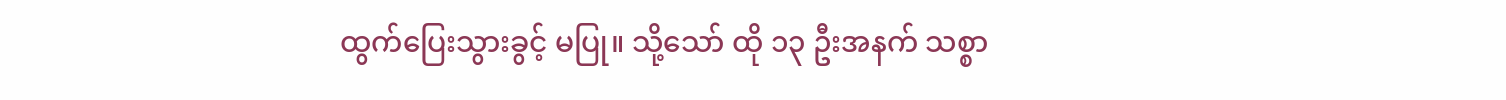ထွက်ပြေးသွားခွင့် မပြု။ သို့သော် ထို ၁၃ ဦးအနက် သစ္စာ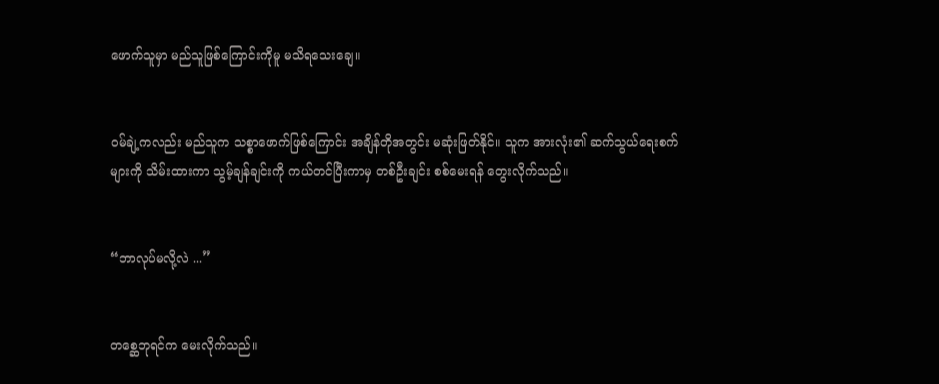ဖောက်သူမှာ မည်သူဖြစ်ကြောင်းကိုမူ မသိရသေးချေ။


ဝမ်ချဲ့ကလည်း မည်သူက သစ္စာဖောက်ဖြစ်ကြောင်း အချိန်တိုအတွင်း မဆုံးဖြတ်နိုင်။ သူက အားလုံး၏ ဆက်သွယ်ရေးစက်များကို သိမ်းထားကာ သွမ့်ချန်ချင်းကို ကယ်တင်ပြီးကာမှ တစ်ဦးချင်း စစ်မေးရန် တွေးလိုက်သည်။


“ဘာလုပ်မလို့လဲ ...”


တစ္ဆေဘုရင်က မေးလိုက်သည်။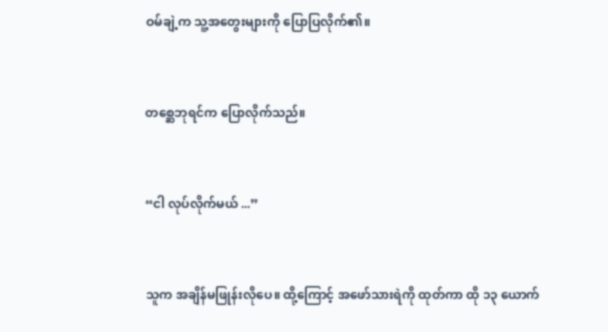ဝမ်ချဲ့က သူ့အတွေးများကို ပြောပြလိုက်၏။


တစ္ဆေဘုရင်က ပြောလိုက်သည်။


“ငါ လုပ်လိုက်မယ် ...”


သူက အချိန်မဖြုန်းလိုပေ။ ထို့ကြောင့် အဖော်သားရဲကို ထုတ်ကာ ထို ၁၃ ယောက်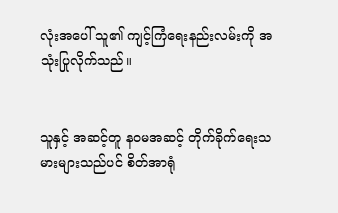လုံးအပေါ် သူ၏ ကျင့်ကြံရေးနည်းလမ်းကို အသုံးပြုလိုက်သည်။


သူနှင့် အဆင့်တူ နဝမအဆင့် တိုက်ခိုက်ရေးသမားများသည်ပင် စိတ်အာရုံ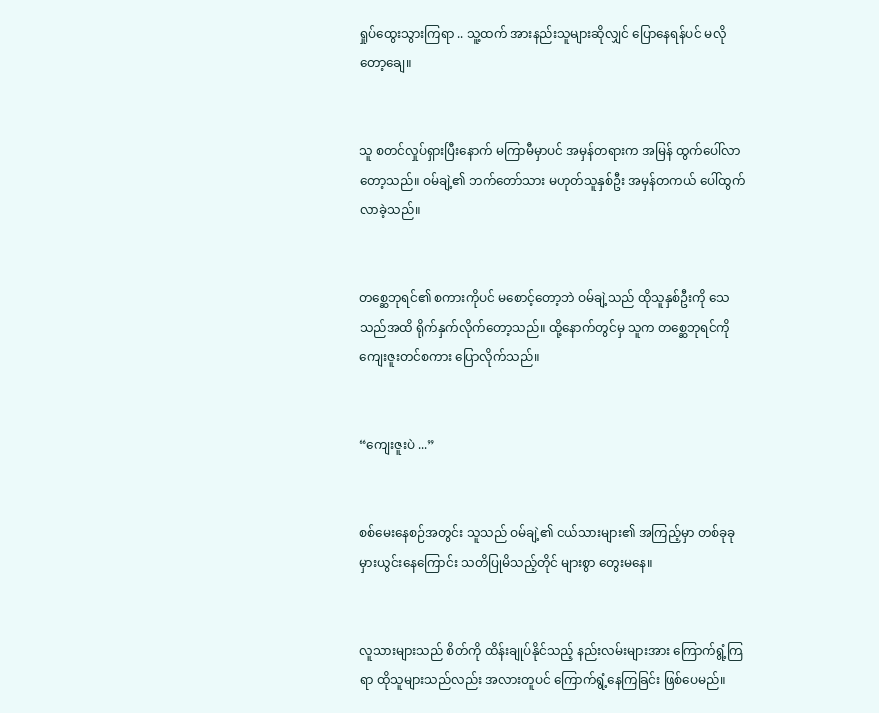ရှုပ်ထွေးသွားကြရာ .. သူ့ထက် အားနည်းသူများဆိုလျှင် ပြောနေရန်ပင် မလိုတော့ချေ။


သူ စတင်လှုပ်ရှားပြီးနောက် မကြာမီမှာပင် အမှန်တရားက အမြန် ထွက်ပေါ်လာတော့သည်။ ဝမ်ချဲ့၏ ဘက်တော်သား မဟုတ်သူနှစ်ဦး အမှန်တကယ် ပေါ်ထွက်လာခဲ့သည်။


တစ္ဆေဘုရင်၏ စကားကိုပင် မစောင့်တော့ဘဲ ဝမ်ချဲ့သည် ထိုသူနှစ်ဦးကို သေသည်အထိ ရိုက်နှက်လိုက်တော့သည်။ ထို့နောက်တွင်မှ သူက တစ္ဆေဘုရင်ကို ကျေးဇူးတင်စကား ပြောလိုက်သည်။


“ကျေးဇူးပဲ ...”


စစ်မေးနေစဉ်အတွင်း သူသည် ဝမ်ချဲ့၏ ငယ်သားများ၏ အကြည့်မှာ တစ်ခုခု မှားယွင်းနေကြောင်း သတိပြုမိသည့်တိုင် များစွာ တွေးမနေ။


လူသားများသည် စိတ်ကို ထိန်းချုပ်နိုင်သည့် နည်းလမ်းများအား ကြောက်ရွံ့ကြရာ ထိုသူများသည်လည်း အလားတူပင် ကြောက်ရွံ့နေကြခြင်း ဖြစ်ပေမည်။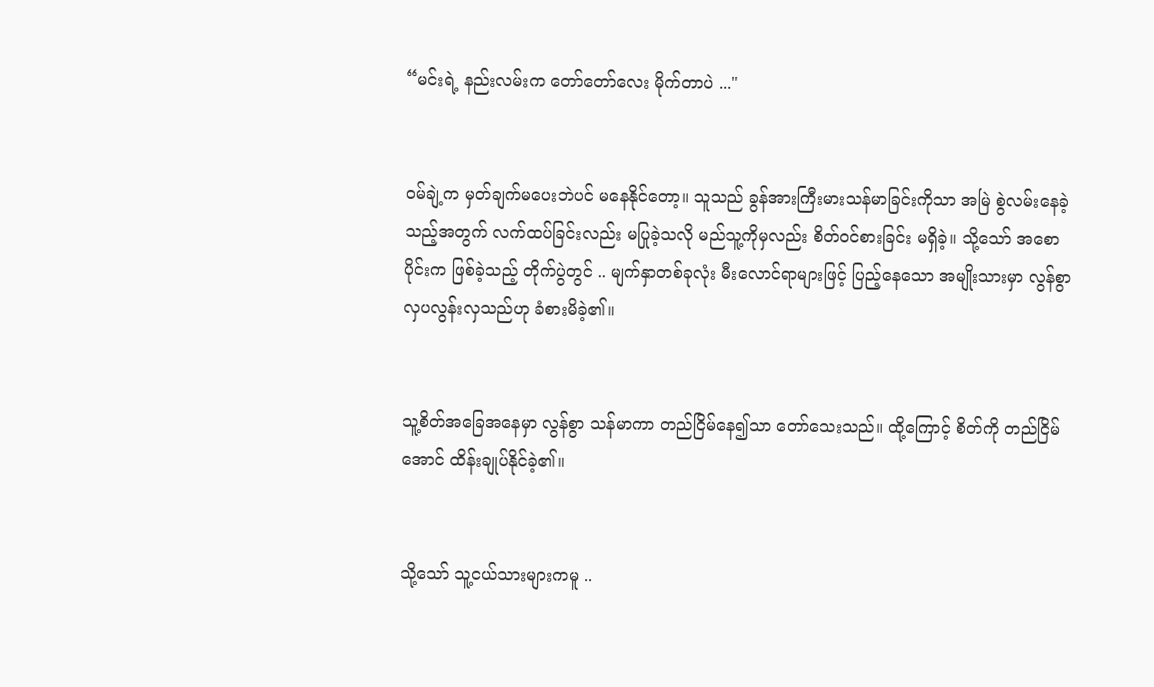“မင်းရဲ့ နည်းလမ်းက တော်တော်လေး မိုက်တာပဲ ..."


ဝမ်ချဲ့က မှတ်ချက်မပေးဘဲပင် မနေနိုင်တော့။ သူသည် ခွန်အားကြီးမားသန်မာခြင်းကိုသာ အမြဲ စွဲလမ်းနေခဲ့သည့်အတွက် လက်ထပ်ခြင်းလည်း မပြုခဲ့သလို မည်သူ့ကိုမှလည်း စိတ်ဝင်စားခြင်း မရှိခဲ့။ သို့သော် အစောပိုင်းက ဖြစ်ခဲ့သည့် တိုက်ပွဲတွင် .. မျက်နှာတစ်ခုလုံး မီးလောင်ရာများဖြင့် ပြည့်နေသော အမျိုးသားမှာ လွန်စွာ လှပလွန်းလှသည်ဟု ခံစားမိခဲ့၏။


သူ့စိတ်အခြေအနေမှာ လွန်စွာ သန်မာကာ တည်ငြိမ်နေ၍သာ တော်သေးသည်။ ထို့ကြောင့် စိတ်ကို တည်ငြိမ်အောင် ထိန်းချုပ်နိုင်ခဲ့၏။


သို့သော် သူ့ငယ်သားများကမူ ..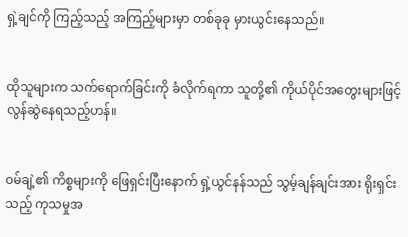ရှဲ့ချင်ကို ကြည့်သည့် အကြည့်များမှာ တစ်ခုခု မှားယွင်းနေသည်။


ထိုသူများက သက်ရောက်ခြင်းကို ခံလိုက်ရကာ သူတို့၏ ကိုယ်ပိုင်အတွေးများဖြင့် လွန်ဆွဲနေရသည့်ဟန်။


ဝမ်ချဲ့၏ ကိစ္စများကို ဖြေရှင်းပြီးနောက် ရှဲ့ယွင်နန်သည် သွမ့်ချန်ချင်းအား ရိုးရှင်းသည့် ကုသမှုအ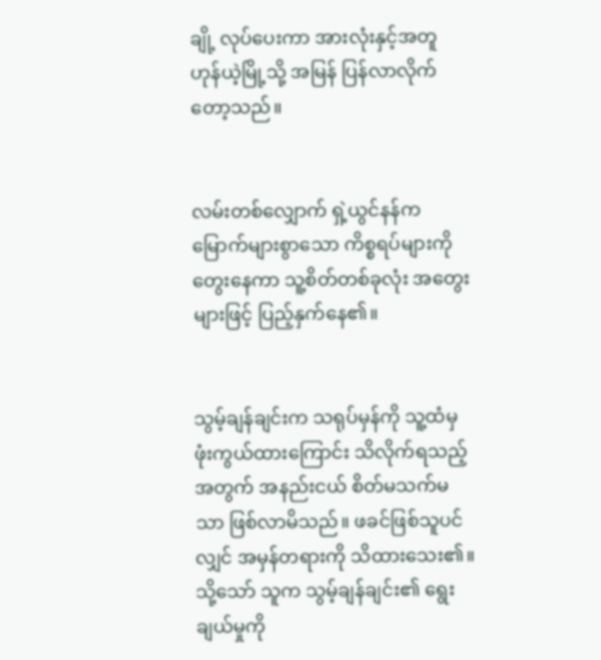ချို့ လုပ်ပေးကာ အားလုံးနှင့်အတူ ဟုန်ယဲ့မြို့သို့ အမြန် ပြန်လာလိုက်တော့သည်။


လမ်းတစ်လျှောက် ရှဲ့ယွင်နန်က မြောက်များစွာသော ကိစ္စရပ်များကို တွေးနေကာ သူ့စိတ်တစ်ခုလုံး အတွေးများဖြင့် ပြည့်နှက်နေ၏။


သွမ့်ချန်ချင်းက သရုပ်မှန်ကို သူ့ထံမှ ဖုံးကွယ်ထားကြောင်း သိလိုက်ရသည့်အတွက် အနည်းငယ် စိတ်မသက်မသာ ဖြစ်လာမိသည်။ ဖခင်ဖြစ်သူပင်လျှင် အမှန်တရားကို သိထားသေး၏။ သို့သော် သူက သွမ့်ချန်ချင်း၏ ရွေးချယ်မှုကို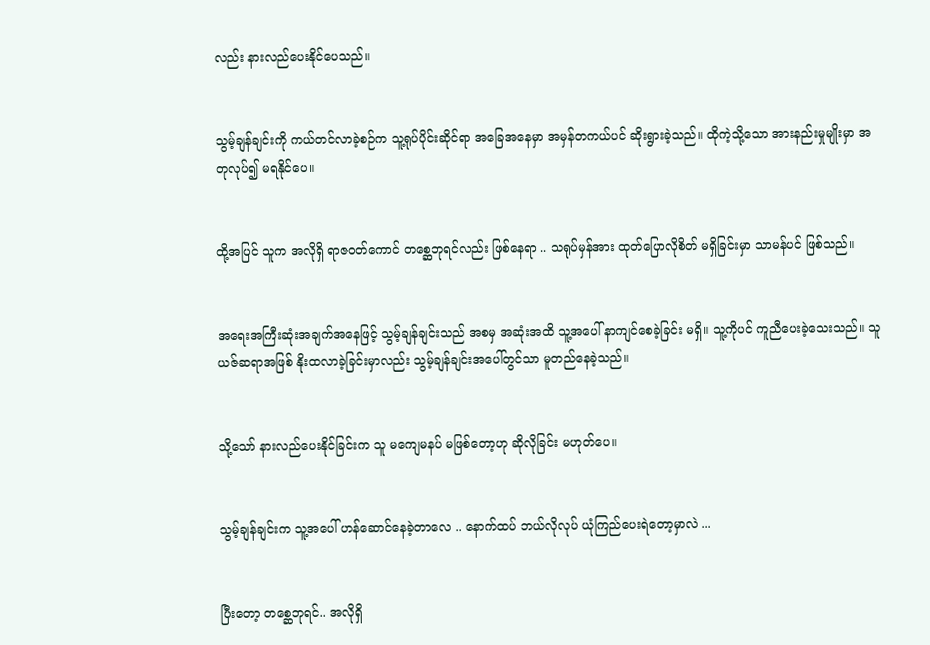လည်း နားလည်ပေးနိုင်ပေသည်။


သွမ့်ချန်ချင်းကို ကယ်တင်လာခဲ့စဉ်က သူ့ရုပ်ပိုင်းဆိုင်ရာ အခြေအနေမှာ အမှန်တကယ်ပင် ဆိုးရွားခဲ့သည်။ ထိုကဲ့သို့သော အားနည်းမှုမျိုးမှာ အတုလုပ်၍ မရနိုင်ပေ။


ထို့အပြင် သူက အလိုရှိ ရာဇဝတ်ကောင် တစ္ဆေဘုရင်လည်း ဖြစ်နေရာ .. သရုပ်မှန်အား ထုတ်ပြောလိုစိတ် မရှိခြင်းမှာ သာမန်ပင် ဖြစ်သည်။


အရေးအကြီးဆုံးအချက်အနေဖြင့် သွမ့်ချန်ချင်းသည် အစမှ အဆုံးအထိ သူ့အပေါ် နာကျင်စေခဲ့ခြင်း မရှိ။ သူ့ကိုပင် ကူညီပေးခဲ့သေးသည်။ သူ ယဇ်ဆရာအဖြစ် နိုးထလာခဲ့ခြင်းမှာလည်း သွမ့်ချန်ချင်းအပေါ်တွင်သာ မူတည်နေခဲ့သည်။


သို့သော် နားလည်ပေးနိုင်ခြင်းက သူ မကျေမနပ် မဖြစ်တော့ဟု ဆိုလိုခြင်း မဟုတ်ပေ။


သွမ့်ချန်ချင်းက သူ့အပေါ် ဟန်ဆောင်နေခဲ့တာလေ .. နောက်ထပ် ဘယ်လိုလုပ် ယုံကြည်ပေးရဲတော့မှာလဲ ...


ပြီးတော့ တစ္ဆေဘုရင်.. အလိုရှိ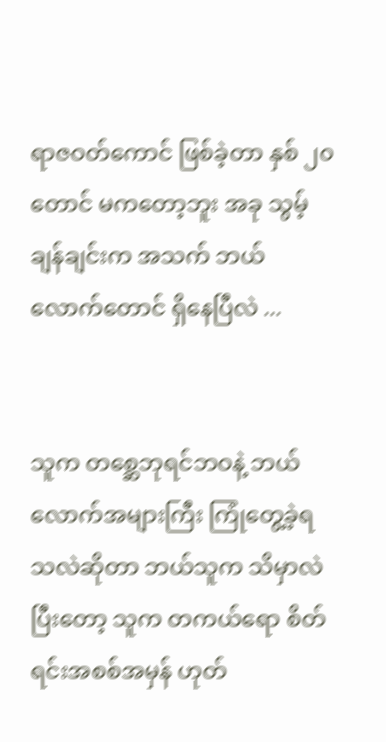ရာဇဝတ်ကောင် ဖြစ်ခဲ့တာ နှစ် ၂၀ တောင် မကတော့ဘူး အခု သွမ့်ချန်ချင်းက အသက် ဘယ်လောက်တောင် ရှိနေပြီလဲ ...


သူက တစ္ဆေဘုရင်ဘဝနဲ့ ဘယ်လောက်အများကြီး ကြုံတွေ့ခဲ့ရသလဲဆိုတာ ဘယ်သူက သိမှာလဲ ပြီးတော့ သူက တကယ်ရော စိတ်ရင်းအစစ်အမှန် ဟုတ်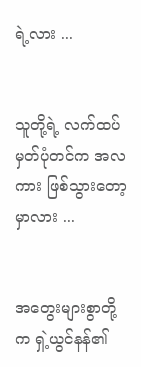ရဲ့လား ...


သူတို့ရဲ့ လက်ထပ်မှတ်ပုံတင်က အလကား ဖြစ်သွားတော့မှာလား ...


အတွေးများစွာတို့က ရှဲ့ယွင်နန်၏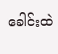ခေါင်းထဲ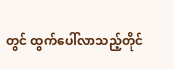တွင် ထွက်ပေါ်လာသည့်တိုင်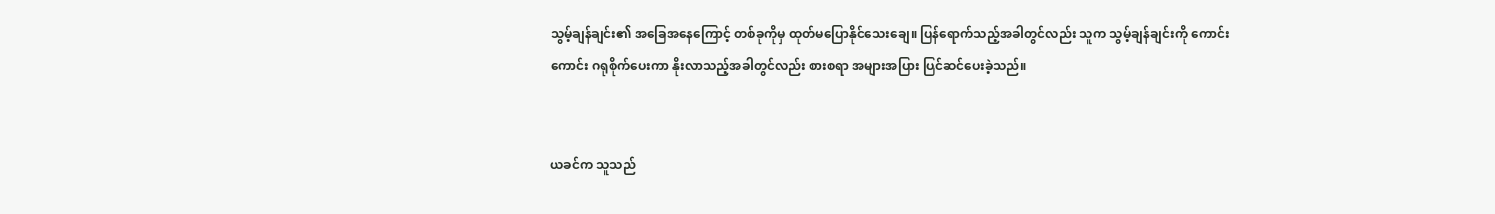သွမ့်ချန်ချင်း၏ အခြေအနေကြောင့် တစ်ခုကိုမှ ထုတ်မပြောနိုင်သေးချေ။ ပြန်ရောက်သည့်အခါတွင်လည်း သူက သွမ့်ချန်ချင်းကို ကောင်းကောင်း ဂရုစိုက်ပေးကာ နိုးလာသည့်အခါတွင်လည်း စားစရာ အများအပြား ပြင်ဆင်ပေးခဲ့သည်။


ယခင်က သူသည်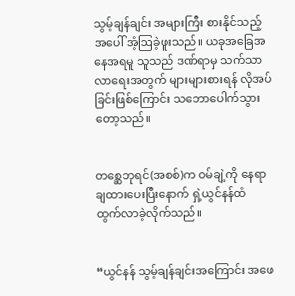သွမ့်ချန်ချင်း အများကြီး စားနိုင်သည့်အပေါ် အံ့ဩခဲ့ဖူးသည်။ ယခုအခြေအနေအရမူ သူသည် ဒဏ်ရာမှ သက်သာလာရေးအတွက် များများစားရန် လိုအပ်ခြင်းဖြစ်ကြောင်း သဘောပေါက်သွားတော့သည်။


တစ္ဆေဘုရင်(အစစ်)က ဝမ်ချဲ့ကို နေရာချထားပေးပြီးနောက် ရှဲ့ယွင်နန်ထံ ထွက်လာခဲ့လိုက်သည်။


“ယွင်နန် သွမ့်ချန်ချင်းအကြောင်း အဖေ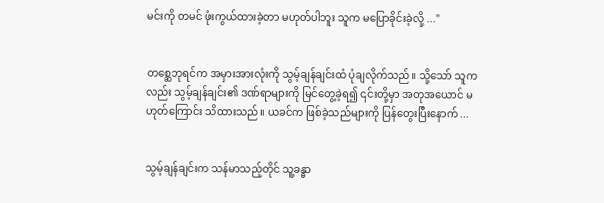မင်းကို တမင် ဖုံးကွယ်ထားခဲ့တာ မဟုတ်ပါဘူး သူက မပြောခိုင်းခဲ့လို့ ..."


တစ္ဆေဘုရင်က အမှားအားလုံးကို သွမ့်ချန်ချင်းထံ ပုံချလိုက်သည်။ သို့သော် သူကလည်း သွမ့်ချန်ချင်း၏ ဒဏ်ရာများကို မြင်တွေ့ခဲ့ရ၍ ၎င်းတို့မှာ အတုအယောင် မဟုတ်ကြောင်း သိထားသည်။ ယခင်က ဖြစ်ခဲ့သည်များကို ပြန်တွေးပြီးနောက် ...


သွမ့်ချန်ချင်းက သန်မာသည့်တိုင် သူ့ခန္ဓာ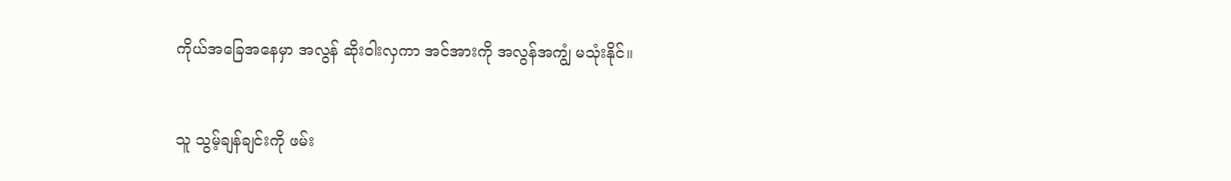ကိုယ်အခြေအနေမှာ အလွန် ဆိုးဝါးလှကာ အင်အားကို အလွန်အကျွံ မသုံးနိုင်။


သူ သွမ့်ချန်ချင်းကို ဖမ်း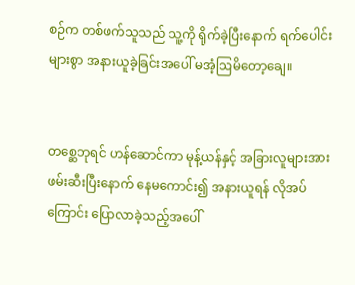စဉ်က တစ်ဖက်သူသည် သူ့ကို ရိုက်ခဲ့ပြီးနောက် ရက်ပေါင်းများစွာ အနားယူခဲ့ခြင်းအပေါ် မအံ့ဩမိတော့ချေ။


တစ္ဆေဘုရင် ဟန်ဆောင်ကာ မုန့်ယန်နှင့် အခြားလူများအား ဖမ်းဆီးပြီးနောက် နေမကောင်း၍ အနားယူရန် လိုအပ်ကြောင်း ပြောလာခဲ့သည့်အပေါ်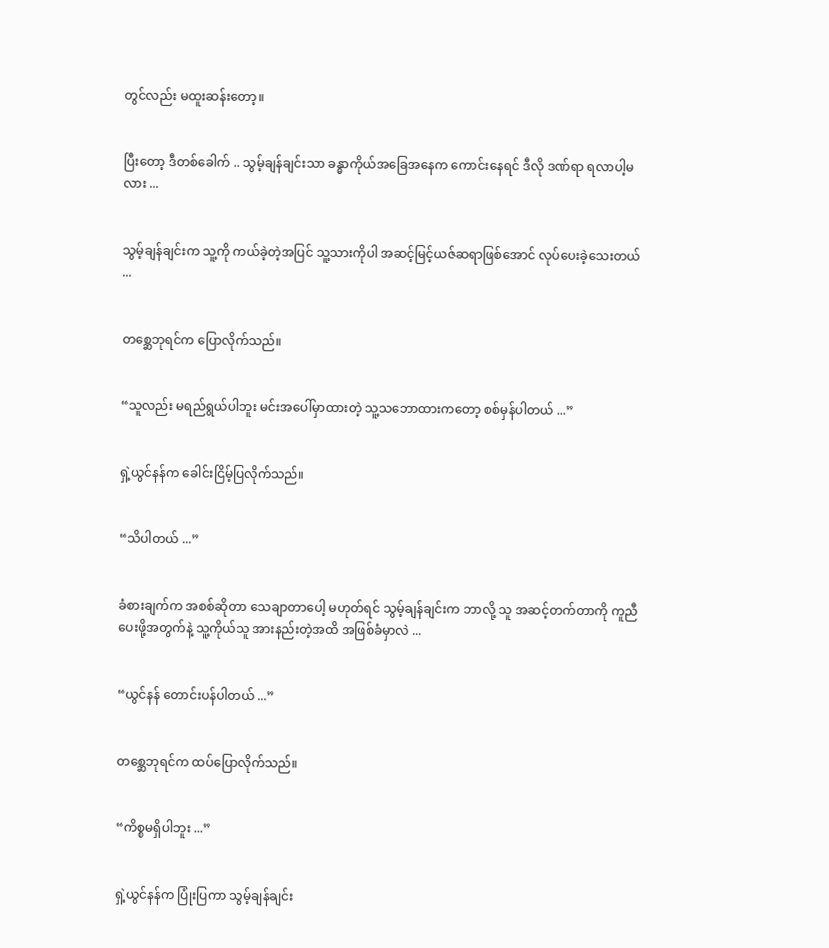တွင်လည်း မထူးဆန်းတော့။


ပြီးတော့ ဒီတစ်ခေါက် .. သွမ့်ချန်ချင်းသာ ခန္ဓာကိုယ်အခြေအနေက ကောင်းနေရင် ဒီလို ဒဏ်ရာ ရလာပါ့မလား ...


သွမ့်ချန်ချင်းက သူ့ကို ကယ်ခဲ့တဲ့အပြင် သူ့သားကိုပါ အဆင့်မြင့်ယဇ်ဆရာဖြစ်အောင် လုပ်ပေးခဲ့သေးတယ် ...


တစ္ဆေဘုရင်က ပြောလိုက်သည်။


“သူလည်း မရည်ရွယ်ပါဘူး မင်းအပေါ်မှာထားတဲ့ သူ့သဘောထားကတော့ စစ်မှန်ပါတယ် ...”


ရှဲ့ယွင်နန်က ခေါင်းငြိမ့်ပြလိုက်သည်။


“သိပါတယ် ...”


ခံစားချက်က အစစ်ဆိုတာ သေချာတာပေါ့ မဟုတ်ရင် သွမ့်ချန်ချင်းက ဘာလို့ သူ အဆင့်တက်တာကို ကူညီပေးဖို့အတွက်နဲ့ သူ့ကိုယ်သူ အားနည်းတဲ့အထိ အဖြစ်ခံမှာလဲ ...


“ယွင်နန် တောင်းပန်ပါတယ် ...”


တစ္ဆေဘုရင်က ထပ်ပြောလိုက်သည်။


“ကိစ္စမရှိပါဘူး ...”


ရှဲ့ယွင်နန်က ပြုံးပြကာ သွမ့်ချန်ချင်း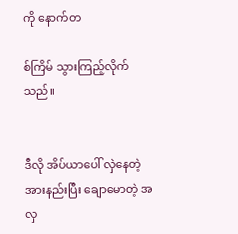ကို နောက်တ

စ်ကြိမ် သွားကြည့်လိုက်သည်။


ဒီလို အိပ်ယာပေါ် လှဲနေတဲ့ အားနည်းပြီး ချောမောတဲ့ အလှ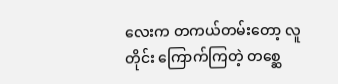လေးက တကယ်တမ်းတော့ လူတိုင်း ကြောက်ကြတဲ့ တစ္ဆေ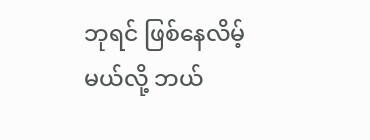ဘုရင် ဖြစ်နေလိမ့်မယ်လို့ ဘယ်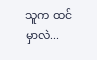သူက ထင်မှာလဲ...